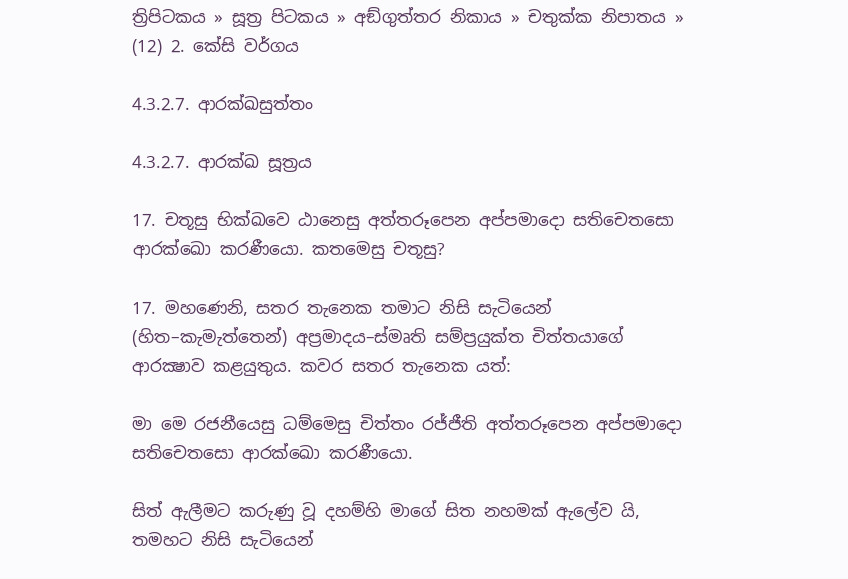ත්‍රිපිටකය » සූත්‍ර පිටකය » අඞ්‌ගුත්‌තර නිකාය » චතුක්ක නිපාතය » (12) 2. කේසි වර්ගය

4.3.2.7. ආරක්ඛසුත්තං

4.3.2.7. ආරක්‌ඛ සූත්‍රය

17. චතූසු භික්ඛවෙ ඨානෙසු අත්තරූපෙන අප්පමාදො සතිචෙතසො ආරක්ඛො කරණීයො. කතමෙසු චතූසු?

17. මහණෙනි, සතර තැනෙක තමාට නිසි සැටියෙන් (හිත–කැමැත්තෙන්) අප්‍රමාදය–ස්මෘති සම්ප්‍රයුක්ත චිත්තයාගේ ආරක්‍ෂාව කළයුතුය. කවර සතර තැනෙක යත්:

මා මෙ රජනීයෙසු ධම්මෙසු චිත්තං රජ්ජීති අත්තරූපෙන අප්පමාදො සතිචෙතසො ආරක්ඛො කරණීයො.

සිත් ඇලීමට කරුණු වූ දහම්හි මාගේ සිත නහමක් ඇලේව යි, තමහට නිසි සැටියෙන්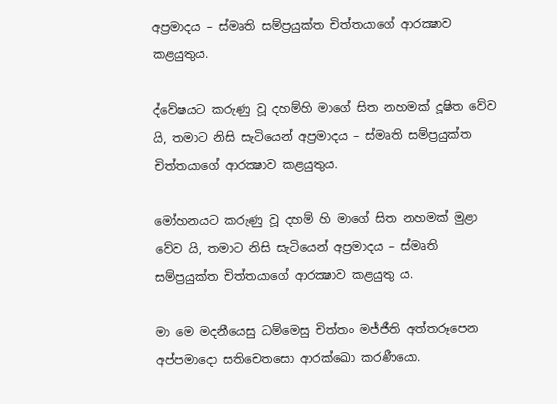අප්‍රමාදය – ස්මෘති සම්ප්‍රයුක්ත චිත්තයාගේ ආරක්‍ෂාව කළයුතුය.

ද්වේෂයට කරුණු වූ දහම්හි මාගේ සිත නහමක් දූෂිත වේව යි, තමාට නිසි සැටියෙන් අප්‍රමාදය – ස්මෘති සම්ප්‍රයුක්ත චිත්තයාගේ ආරක්‍ෂාව කළයුතුය.

මෝහනයට කරුණු වූ දහම් හි මාගේ සිත නහමක් මුළා වේව යි, තමාට නිසි සැටියෙන් අප්‍රමාදය – ස්මෘති සම්ප්‍රයුක්ත චිත්තයාගේ ආරක්‍ෂාව කළයුතු ය.

මා මෙ මදනීයෙසු ධම්මෙසු චිත්තං මජ්ජීති අත්තරූපෙන අප්පමාදො සතිචෙතසො ආරක්ඛො කරණීයො.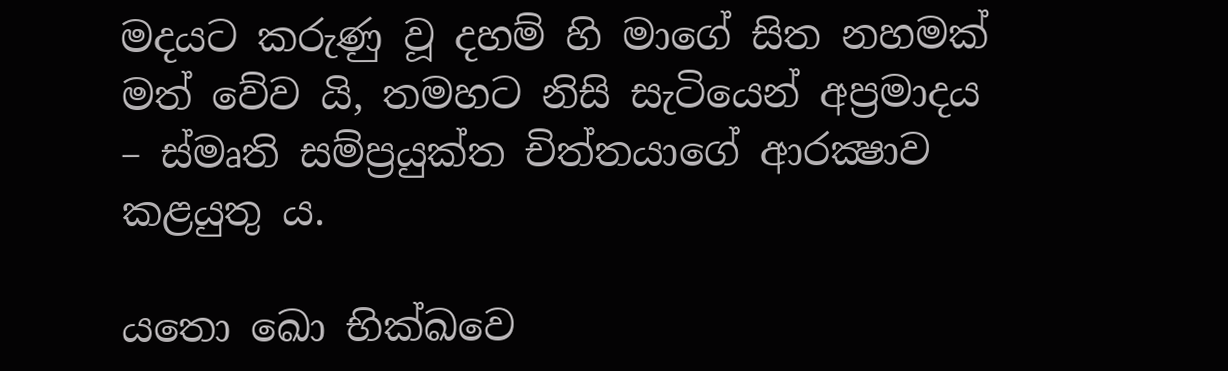මදයට කරුණු වූ දහම් හි මාගේ සිත නහමක් මත් වේව යි, තමහට නිසි සැටියෙන් අප්‍රමාදය – ස්මෘති සම්ප්‍රයුක්ත චිත්තයාගේ ආරක්‍ෂාව කළයුතු ය.

යතො ඛො භික්ඛවෙ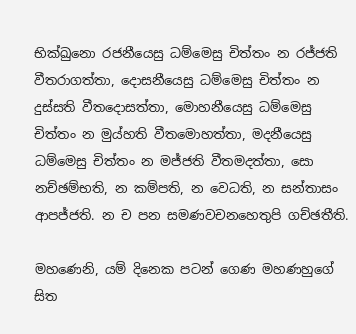භික්ඛුනො රජනීයෙසු ධම්මෙසු චිත්තං න රජ්ජති වීතරාගත්තා, දොසනීයෙසු ධම්මෙසු චිත්තං න දුස්සති වීතදොසත්තා, මොහනීයෙසු ධම්මෙසු චිත්තං න මුය්හති වීතමොහත්තා, මදනීයෙසු ධම්මෙසු චිත්තං න මජ්ජති වීතමදත්තා, සො නච්ඡම්භති, න කම්පති, න වෙධති, න සන්තාසං ආපජ්ජති. න ච පන සමණවචනහෙතුපි ගච්ඡතීති.

මහණෙනි, යම් දිනෙක පටන් ගෙණ මහණහුගේ සිත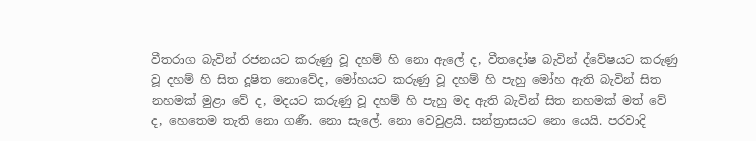වීතරාග බැවින් රජනයට කරුණු වූ දහම් හි නො ඇලේ ද, වීතදෝෂ බැවින් ද්වේෂයට කරුණු වූ දහම් හි සිත දූෂිත නොවේද, මෝහයට කරුණු වූ දහම් හි පැහු මෝහ ඇති බැවින් සිත නහමක් මුළා වේ ද, මදයට කරුණු වූ දහම් හි පැහු මද ඇති බැවින් සිත නහමක් මත් වේ ද, හෙතෙම තැති නො ගණී. නො සැලේ. නො වෙවුළයි. සන්ත්‍රාසයට නො යෙයි. පරවාදි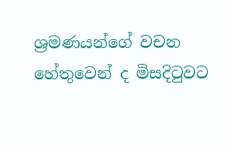ශ්‍රමණයන්ගේ වචන හේතුවෙන් ද මිසදිටුවට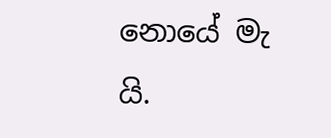නොයේ මැ යි.